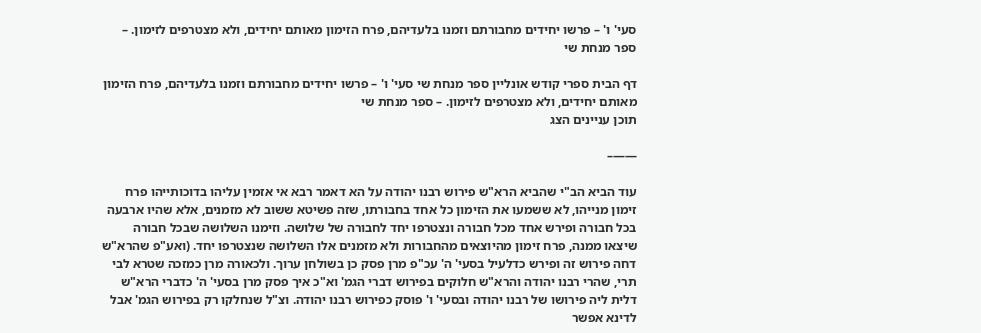סעי' ו' – פרשו יחידים מחבורתם וזמנו בלעדיהם, פרח הזימון מאותם יחידים, ולא מצטרפים לזימון. – ספר מנחת שי

דף הבית ספרי קודש אונליין ספר מנחת שי סעי' ו' – פרשו יחידים מחבורתם וזמנו בלעדיהם, פרח הזימון מאותם יחידים, ולא מצטרפים לזימון. – ספר מנחת שי
תוכן עניינים הצג

——–

עוד הביא הב"י שהביא הרא"ש פירוש רבנו יהודה על הא דאמר רבא אי אזמין עליהו בדוכותייהו פרח זימון מנייהו, לא ששמעו את הזימון כל אחד בחבורתו, שזה פשיטא ששוב לא מזמנים, אלא שהיו ארבעה בכל חבורה ופירש אחד מכל חבורה ונצטרפו יחד לחבורה של שלושה. וזימנו השלושה שבכל חבורה שיצאו ממנה, פרח זימון מהיוצאים מהחבורות ולא מזמנים אלו השלושה שנצטרפו יחד. (ואע"פ שהרא"ש דחה פירוש זה ופירש כדלעיל בסעי' ה' עכ"פ מרן פסק כן בשולחן ערוך. ולכאורה מרן כמזכה שטרא לבי תרי, שהרי רבנו יהודה והרא"ש חלוקים בפירוש דברי הגמ' וא"כ איך פסק מרן בסעי' ה' כדברי הרא"ש דלית ליה פירושו של רבנו יהודה ובסעי' ו' פוסק כפירוש רבנו יהודה. וצ"ל שנחלקו רק בפירוש הגמ' אבל לדינא אפשר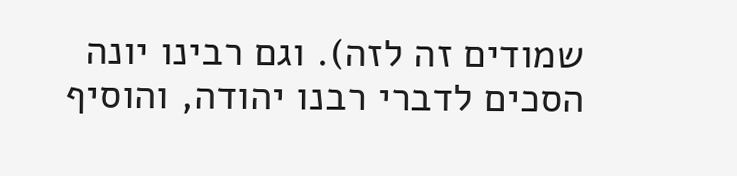שמודים זה לזה). וגם רבינו יונה הסכים לדברי רבנו יהודה, והוסיף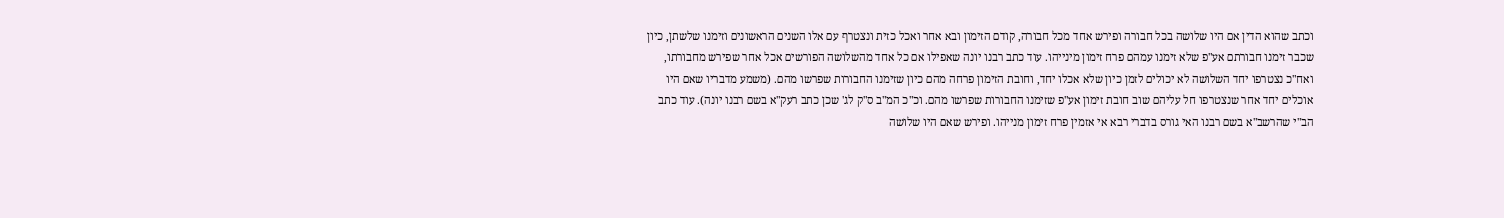וכתב שהוא הדין אם היו שלושה בכל חבורה ופירש אחד מכל חבורה, קודם הזימון ובא אחר ואכל כזית ונצטרף עם אלו השנים הראשונים וזימנו שלשתן, כיון שכבר זימנו חבורתם אע"פ שלא זימנו עמהם פרח זימון מינייהו. עוד כתב רבנו יונה שאפילו אם כל אחד מהשלושה הפורשים אכל אחר שפירש מחבורתו, ואח"כ נצטרפו יחד השלושה לא יכולים לזמן כיון שלא אכלו יחד, וחובת הזימון פרחה מהם כיון שזימנו החבורות שפרשו מהם. (משמע מדבריו שאם היו אוכלים יחד אחר שנצטרפו חל עליהם שוב חובת זימון אע"פ שזימנו החבורות שפרשו מהם. וכ"כ המ"ב ס"ק לג' שכן כתב רעק"א בשם רבנו יונה). עוד כתב הב"י שהרשב"א בשם רבנו האי גורס בדברי רבא אי אזמין פרח זימון מנייהו. ופירש שאם היו שלושה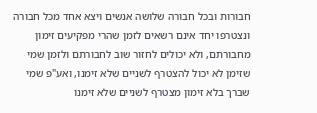חבורות ובכל חבורה שלושה אנשים ויצא אחד מכל חבורה ונצטרפו יחד אינם רשאים לזמן שהרי מפקיעים זימון מחבורתם, ולא יכולים לחזור שוב לחבורתם ולזמן שמי שזימן לא יכול להצטרף לשניים שלא זימנו, ואע"פ שמי שברך בלא זימון מצטרף לשניים שלא זימנו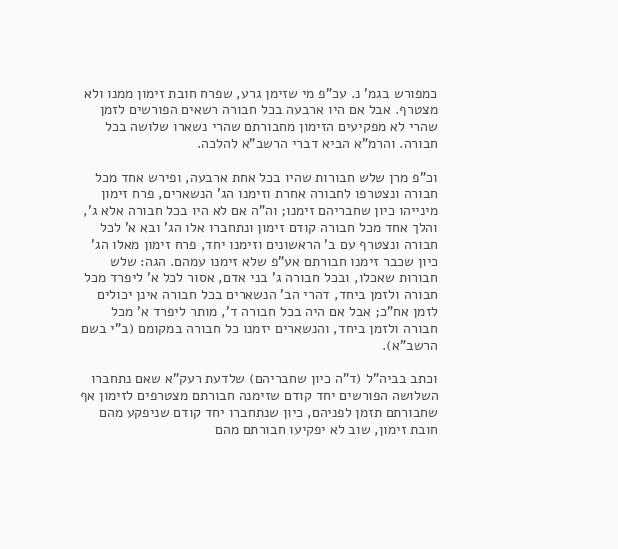כמפורש בגמ' נ. עכ"פ מי שזימן גרע, שפרח חובת זימון ממנו ולא מצטרף. אבל אם היו ארבעה בכל חבורה רשאים הפורשים לזמן שהרי לא מפקיעים הזימון מחבורתם שהרי נשארו שלושה בכל חבורה. והרמ"א הביא דברי הרשב"א להלכה.

וכ"פ מרן שלש חבורות שהיו בכל אחת ארבעה, ופירש אחד מכל חבורה ונצטרפו לחבורה אחרת וזימנו הג' הנשארים, פרח זימון מינייהו כיון שחבריהם זימנו; וה"ה אם לא היו בכל חבורה אלא ג', והלך אחד מכל חבורה קודם זימון ונתחברו אלו הג' ובא א' לכל חבורה ונצטרף עם ב' הראשונים וזימנו יחד, פרח זימון מאלו הג' כיון שכבר זימנו חבורתם אע"פ שלא זימנו עמהם. הגה: שלש חבורות שאכלו, ובכל חבורה ג' בני אדם, אסור לכל א' ליפרד מכל חבורה ולזמן ביחד, דהרי הב' הנשארים בכל חבורה אינן יכולים לזמן אח"כ; אבל אם היה בכל חבורה ד', מותר ליפרד א' מכל חבורה ולזמן ביחד, והנשארים יזמנו כל חבורה במקומם (ב"י בשם הרשב"א).

וכתב בביה"ל (ד"ה כיון שחבריהם) שלדעת רעק"א שאם נתחברו השלושה הפורשים יחד קודם שזימנה חבורתם מצטרפים לזימון אף שחבורתם תזמן לפניהם, כיון שנתחברו יחד קודם שניפקע מהם חובת זימון, שוב לא יפקיעו חבורתם מהם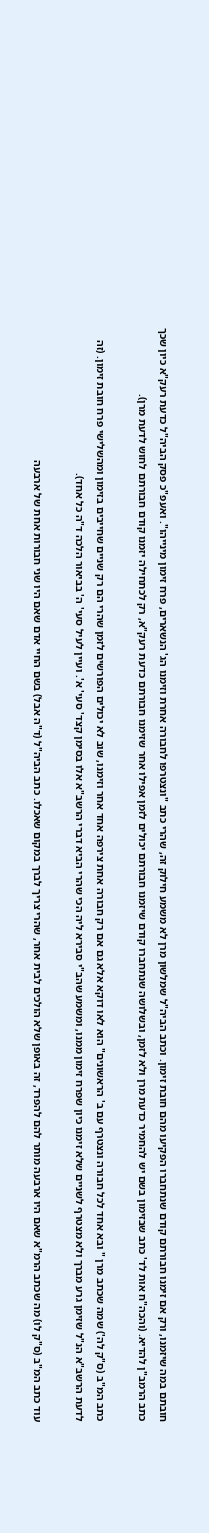חובתם במה שיזמנו, ורק אם זימנו חבורתם קודם שנתחברו הפקיעו מהם חובת זימון. וכתב הביה"ל שמלשון מרן לא משמע חילוק זה, שהרי כתב "ונצטרפו לחבורה אחרת וזימנו הג' הנשארים, פרח זימון מינייהו". ואעפ"כ פסק הביה"ל כדעת רעק"א כיון שכך כתב הרמב"ן להדיא. (והכה"ח אות לד' כתב שבזימון בשם יש להחמיר כדעת מרן ולא לזמן, ובשלושה שנתחברו קודם שיזמנו חבורתם יכולים לזמן אפילו אחר שזימנו חבורתם כדעת רעק"א, רק לכתחילה יזמנו קודם חבורתם לחוש לדעת מרן).

כתב המ"ב (ס"ק לה') שמה שכתב מרן " ובא אחד לכל חבורה ונצטרף עם ב' הראשונים" הוא לאו דוקא אלא גם אם רק חבורה אחת צירפה אחד אחר וזימנו, שוב לא יכולים הפורשים לזמן שהרי הם רק שניים שחייבים בזימון ומהשלישי פרח חובת זימון. (זה לדעת הרשב"א הנ"ל שזימן גרע מברך ולא מצטרף לשניים שלא זימנו כיון שפרח זימון ממנו, ומשמע שהב"י סבירא ליה הכי שהרי הביא דברי הרשב"א אלו בסימן קצד' סעי' א'. ועיין לעיל סעי' ה' בביאור הלכה ד"ה כל אחד).

עוד כתב המ"ב (ס"ק לו) מה שכתב הרמ"א שאם היו ארבעה מותר להם להפרד, זה באופן שלא הולכים לבית אחר, שהרי צריך לברך במקום שאכלו. כתב הביה"ל (ד"ה אבל) בשם החיי אדם שאם היו שני חבורות אחת של ארבעה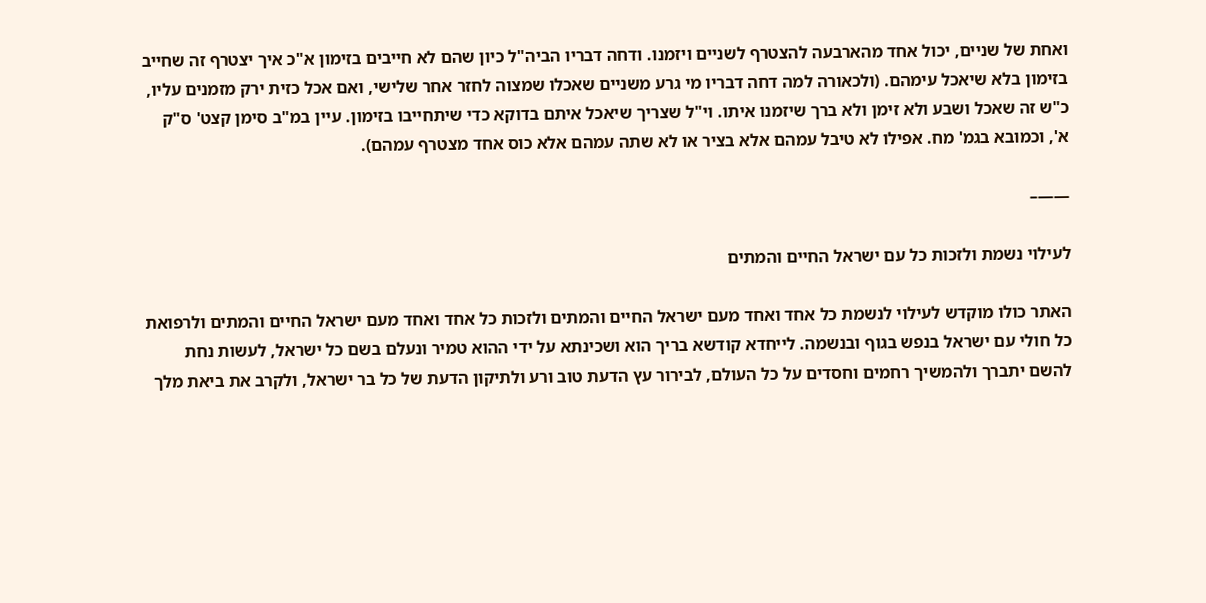ואחת של שניים, יכול אחד מהארבעה להצטרף לשניים ויזמנו. ודחה דבריו הביה"ל כיון שהם לא חייבים בזימון א"כ איך יצטרף זה שחייב בזימון בלא שיאכל עימהם. (ולכאורה למה דחה דבריו מי גרע משניים שאכלו שמצוה לחזר אחר שלישי, ואם אכל כזית ירק מזמנים עליו, כ"ש זה שאכל ושבע ולא זימן ולא ברך שיזמנו איתו. וי"ל שצריך שיאכל איתם בדוקא כדי שיתחייבו בזימון. עיין במ"ב סימן קצט' ס"ק א', וכמובא בגמ' מח. אפילו לא טיבל עמהם אלא בציר או לא שתה עמהם אלא כוס אחד מצטרף עמהם).

——–

לעילוי נשמת ולזכות כל עם ישראל החיים והמתים

האתר כולו מוקדש לעילוי לנשמת כל אחד ואחד מעם ישראל החיים והמתים ולזכות כל אחד ואחד מעם ישראל החיים והמתים ולרפואת כל חולי עם ישראל בנפש בגוף ובנשמה. לייחדא קודשא בריך הוא ושכינתא על ידי ההוא טמיר ונעלם בשם כל ישראל, לעשות נחת להשם יתברך ולהמשיך רחמים וחסדים על כל העולם, לבירור עץ הדעת טוב ורע ולתיקון הדעת של כל בר ישראל, ולקרב את ביאת מלך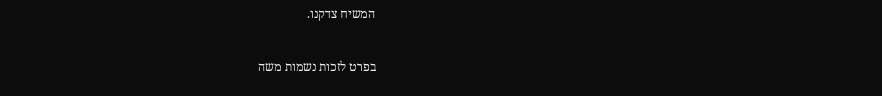המשיח צדקנו.

בפרט לזכות נשמות משה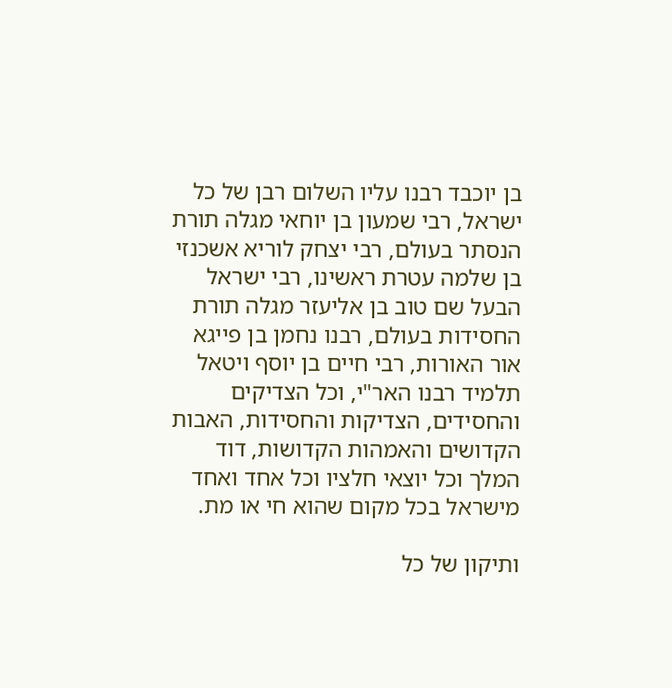בן יוכבד רבנו עליו השלום רבן של כל ישראל, רבי שמעון בן יוחאי מגלה תורת הנסתר בעולם, רבי יצחק לוריא אשכנזי בן שלמה עטרת ראשינו, רבי ישראל הבעל שם טוב בן אליעזר מגלה תורת החסידות בעולם, רבנו נחמן בן פייגא אור האורות, רבי חיים בן יוסף ויטאל תלמיד רבנו האר"י, וכל הצדיקים והחסידים, הצדיקות והחסידות, האבות הקדושים והאמהות הקדושות, דוד המלך וכל יוצאי חלציו וכל אחד ואחד מישראל בכל מקום שהוא חי או מת.

ותיקון של כל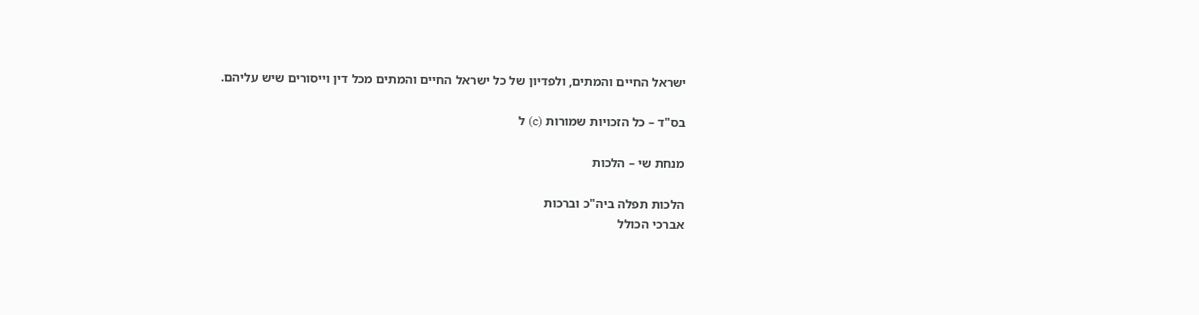ישראל החיים והמתים, ולפדיון של כל ישראל החיים והמתים מכל דין וייסורים שיש עליהם.

בס"ד – כל הזכויות שמורות (c) ל

מנחת שי – הלכות

הלכות תפלה ביה"כ וברכות
אברכי הכולל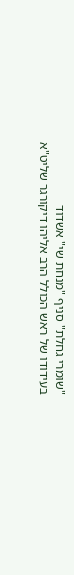"שומרי גחלת" סניף "מנחת שי" אשדוד
בעידודו של ראש הכולל הרב אליהו דיקורגר שליט"א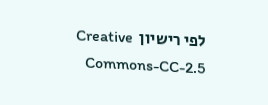לפי רישיון  Creative Commons-CC-2.5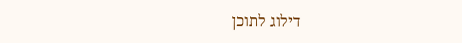דילוג לתוכן